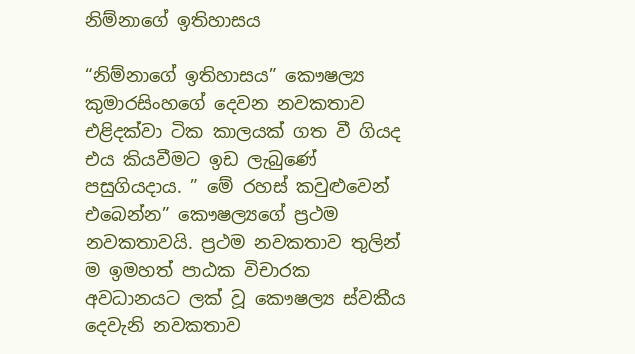නිම්නාගේ ඉතිහාසය

“නිම්නාගේ ඉතිහාසය” කෞෂල්‍ය කුමාරසිංහගේ දෙවන නවකතාව එළිදක්වා ටික කාලයක් ගත වී ගියද එය කියවීමට ඉඩ ලැබුණේ පසුගියදාය. ” මේ රහස් කවුළුවෙන් එබෙන්න” කෞෂල්‍යගේ ප්‍රථම නවකතාවයි. ප්‍රථම නවකතාව තුලින් ම ඉමහත් පාඨක විචාරක අවධානයට ලක් වූ කෞෂල්‍ය ස්වකීය දෙවැනි නවකතාව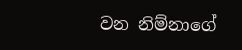වන නිම්නාගේ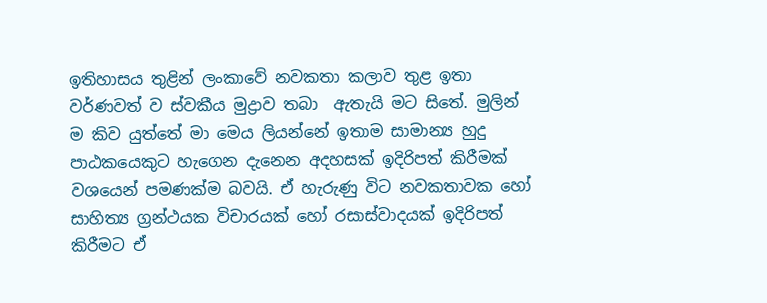ඉතිහාසය තුළින් ලංකාවේ නවකතා කලාව තුළ ඉතා වර්ණවත් ව ස්වකීය මුද්‍රාව තබා  ඇතැයි මට සිතේ. මුලින් ම කිව යුත්තේ මා මෙය ලියන්නේ ඉතාම සාමාන්‍ය හුදු පාඨකයෙකුට හැගෙන දැනෙන අදහසක් ඉදිරිපත් කිරීමක් වශයෙන් පමණක්ම බවයි. ඒ හැරුණු විට නවකතාවක හෝ සාහිත්‍ය ග්‍රන්ථයක විචාරයක් හෝ රසාස්වාදයක් ඉදිරිපත් කිරීමට ඒ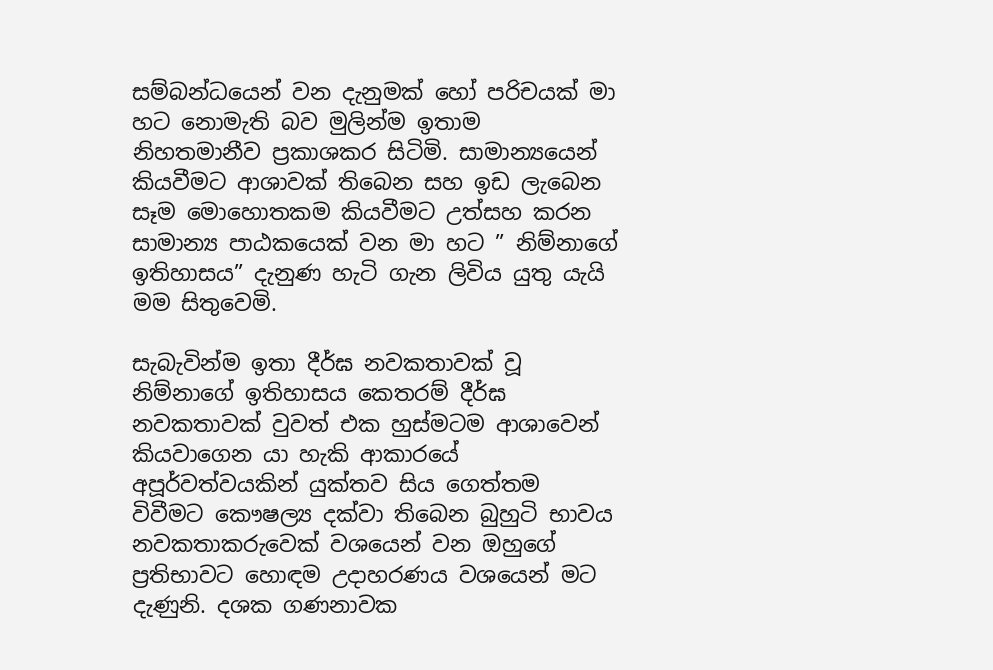සම්බන්ධයෙන් වන දැනුමක් හෝ පරිචයක් මා හට නොමැති බව මුලින්ම ඉතාම නිහතමානීව ප්‍රකාශකර සිටිමි. සාමා‍න්‍යයෙන් කියවීමට ආශාවක් තිබෙන සහ ඉඩ ලැබෙන සෑම මොහොතකම කියවීමට උත්සහ කරන සාමාන්‍ය පාඨකයෙක් වන මා හට ” නිම්නාගේ ඉතිහාසය” දැනුණ හැටි ගැන ලිවිය යුතු යැයි මම සිතුවෙමි.

සැබැවින්ම ඉතා දීර්ඝ නවකතාවක් වූ නිම්නාගේ ඉතිහාසය කෙතරම් දීර්ඝ නවකතාවක් වුවත් එක හුස්මටම ආශාවෙන් කියවාගෙන යා හැකි ආකාරයේ අපූර්වත්වයකින් යුක්තව සිය ගෙත්තම විවීමට කෞෂල්‍ය දක්වා තිබෙන බුහුටි භාවය නවකතාකරුවෙක් වශයෙන් වන ඔහුගේ ප්‍රතිභාවට හොඳම උදාහරණය වශයෙන් මට දැණුනි. දශක ගණනාවක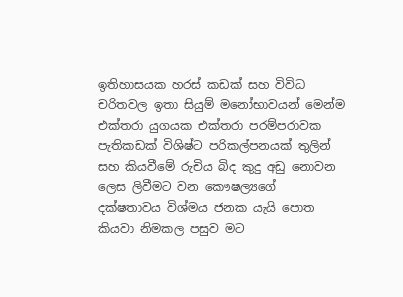ඉතිහාසයක හරස් කඩක් සහ විවිධ චරිතවල ඉතා සියුම් මනෝභාවයන් මෙන්ම එක්තරා යුගයක එක්තරා පරම්පරාවක පැතිකඩක් විශිෂ්ට පරිකල්පනයක් තුලින් සහ කියවීමේ රුචිය බිද කුදු අඩු නොවන ලෙස ලිවීමට වන කෞෂල්‍යගේ දක්ෂතාවය විශ්මය ජනක යැයි පොත කියවා නිමකල පසුව මට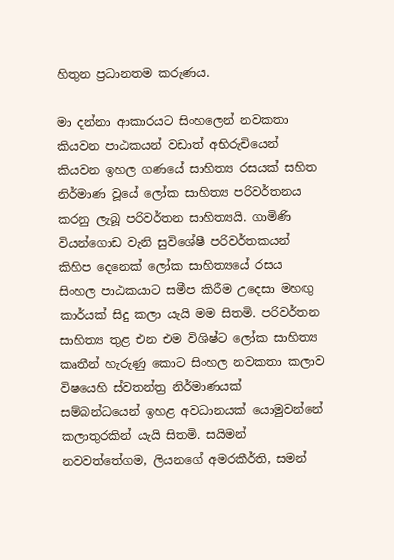හිතුන ප්‍රධානතම කරුණය.

මා දන්නා ආකාරයට සිංහලෙන් නවකතා කියවන පාඨකයන් වඩාත් අභිරුචියෙන් කියවන ඉහල ගණයේ සාහිත්‍ය රසයක් සහිත නිර්මාණ වූයේ ලෝක සාහිත්‍ය පරිවර්තනය කරනු ලැබූ පරිවර්තන සාහිත්‍යයි. ගාමිණි වියන්ගොඩ වැනි සුවිශේෂී පරිවර්තකයන් කිහිප දෙනෙක් ලෝක සාහිත්‍යයේ රසය සිංහල පාඨකයාට සමීප කිරීම උදෙසා මහඟු කාර්යක් සිදු කලා යැයි මම සිතමි. පරිවර්තන සාහිත්‍ය තුළ එන එම විශිෂ්ට ලෝක සාහිත්‍ය කෘතීන් හැරුණු කොට සිංහල නවකතා කලාව විෂයෙහි ස්වතන්ත්‍ර නිර්මාණයක් සම්බන්ධයෙන් ඉහළ අවධානයක් යොමුවන්නේ කලාතුරකින් යැයි සිතමි. සයිමන් නවවත්තේගම, ලියනගේ අමරකීර්ති, සමන්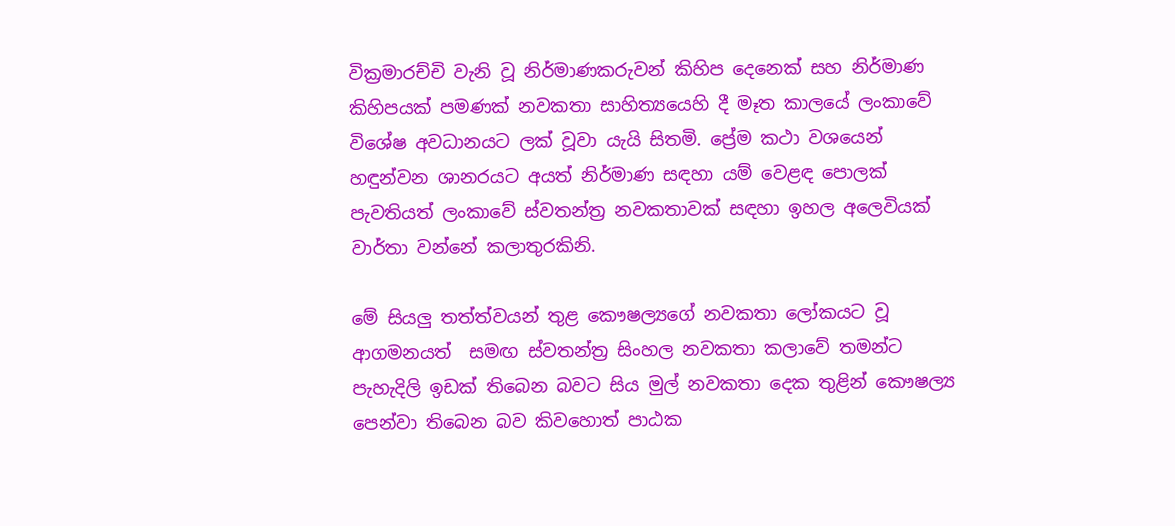වික්‍රමාරච්චි වැනි වූ නිර්මාණකරුවන් කිහිප දෙනෙක් සහ නිර්මාණ කිහිපයක් පමණක් නවකතා සාහිත්‍යයෙහි දී මෑත කාලයේ ලංකාවේ විශේෂ අවධානයට ලක් වූවා යැයි සිතමි. ප්‍රේම කථා වශයෙන් හඳුන්වන ශානරයට අයත් නිර්මාණ සඳහා යම් වෙළඳ පොලක් පැවතියත් ලංකාවේ ස්වතන්ත්‍ර නවකතාවක් සඳහා ඉහල අලෙවියක් වාර්තා වන්නේ කලාතුරකිනි.

මේ සියලු තත්ත්වයන් තුළ කෞෂල්‍යගේ නවකතා ලෝකයට වූ ආගමනයත්  සමඟ ස්වතන්ත්‍ර සිංහල නවකතා කලාවේ තමන්ට පැහැදිලි ඉඩක් තිබෙන බවට සිය මුල් නවකතා දෙක තුළින් කෞෂල්‍ය පෙන්වා තිබෙන බව කිවහොත් පාඨක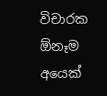විචාරක ඕනෑම අයෙක්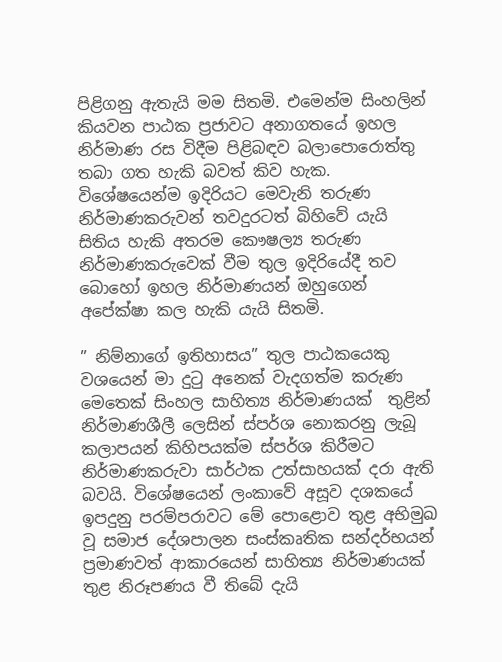පිළිගනු ඇතැයි මම සිතමි. එමෙන්ම සිංහලින් කියවන පාඨක ප්‍රජාවට අනාගතයේ ඉහල නිර්මාණ රස විදීම පිළිබඳව බලාපොරොත්තු තබා ගත හැකි බවත් කිව හැක. විශේෂයෙන්ම ඉදිරියට මෙවැනි තරුණ නිර්මාණකරුවන් තවදුරටත් බිහිවේ යැයි සිතිය හැකි අතරම කෞෂල්‍ය තරුණ නිර්මාණකරුවෙක් වීම තුල ඉදිරියේදී තව  බොහෝ ඉහල නිර්මාණයන් ඔහුගෙන් අපේක්ෂා කල හැකි යැයි සිතමි.

” නිම්නාගේ ඉතිහාසය” තුල පාඨකයෙකු වශයෙන් මා දුටු අනෙක් වැදගත්ම කරුණ මෙතෙක් සිංහල සාහිත්‍ය නිර්මාණයක්  තුළින් නිර්මාණශීලී ලෙසින් ස්පර්ශ නොකරනු ලැබූ කලාපයන් කිහිපයක්ම ස්පර්ශ කිරීමට නිර්මාණකරුවා සාර්ථක උත්සාහයක් දරා ඇති බවයි. විශේෂයෙන් ලංකාවේ අසූව දශකයේ ඉපදුනු පරම්පරාවට මේ පොළොව තුළ අභිමුඛ වූ සමාජ දේශපාලන සංස්කෘතික සන්දර්භයන් ප්‍රමාණවත් ආකාරයෙන් සාහිත්‍ය නිර්මාණයක් තුළ නිරූපණය වී තිබේ දැයි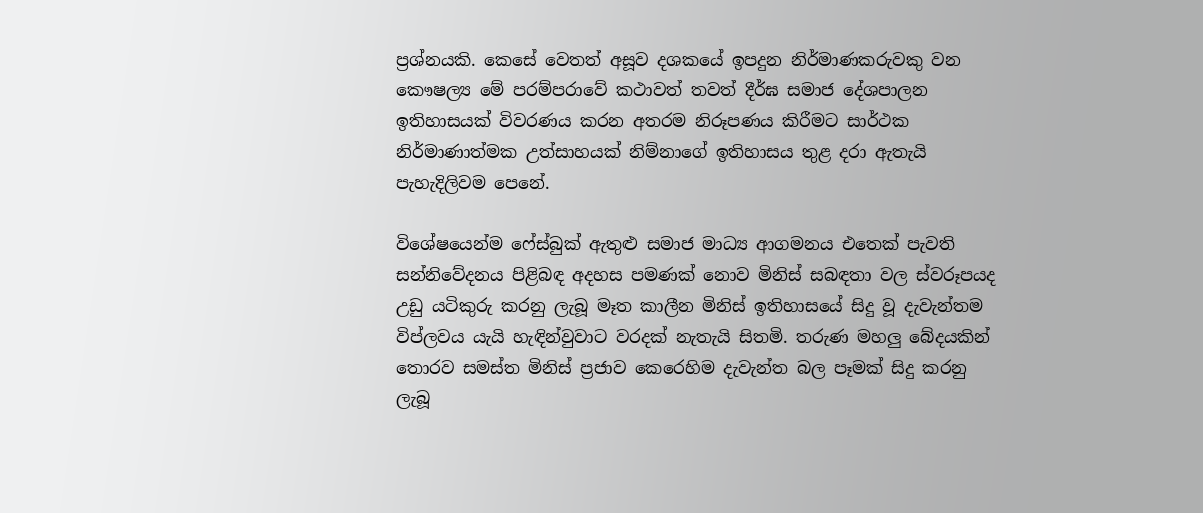ප්‍රශ්නයකි. කෙසේ වෙතත් අසූව දශකයේ ඉපදුන නිර්මාණකරුවකු වන කෞෂල්‍ය මේ පරම්පරාවේ කථාවත් තවත් දීර්ඝ සමාජ දේශපාලන ඉතිහාසයක් විවරණය කරන අතරම නිරූපණය කිරීමට සාර්ථක නිර්මාණාත්මක උත්සාහයක් නිම්නාගේ ඉතිහාසය තුළ දරා ඇතැයි පැහැදිලිවම පෙනේ.

විශේෂයෙන්ම ෆේස්බුක් ඇතුළු සමාජ මාධ්‍ය ආගමනය එතෙක් පැවති සන්නිවේදනය පිළිබඳ අදහස පමණක් නොව මිනිස් සබඳතා වල ස්වරූපයද උඩු යටිකුරු කරනු ලැබූ මෑත කාලීන මිනිස් ඉතිහාසයේ සිදු වූ දැවැන්තම විප්ලවය යැයි හැඳින්වුවාට වරදක් නැතැයි සිතමි. තරුණ මහලු බේදයකින් තොරව සමස්ත මිනිස් ප්‍රජාව කෙරෙහිම දැවැන්ත බල පෑමක් සිදු කරනු ලැබූ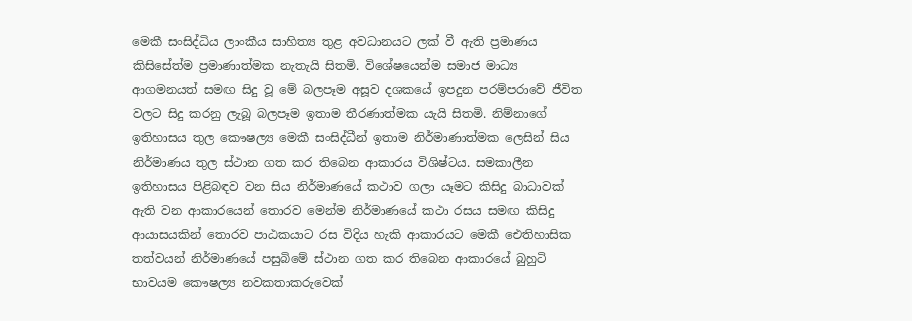මෙකී සංසිද්ධිය ලාංකීය සාහිත්‍ය තුළ අවධානයට ලක් වී ඇති ප්‍රමාණය කිසිසේත්ම ප්‍රමාණාත්මක නැතැයි සිතමි. විශේෂයෙන්ම සමාජ මාධ්‍ය ආගමනයත් සමඟ සිදු වූ මේ බලපෑම අසූව දශකයේ ඉපදුන පරම්පරාවේ ජීවිත වලට සිදු කරනු ලැබූ බලපෑම ඉතාම තීරණාත්මක යැයි සිතමි. නිම්නාගේ ඉතිහාසය තුල කෞෂල්‍ය මෙකී සංසිද්ධීන් ඉතාම නිර්මාණාත්මක ලෙසින් සිය නිර්මාණය තුල ස්ථාන ගත කර තිබෙන ආකාරය විශිෂ්ටය. සමකාලීන ඉතිහාසය පිළිබඳව වන සිය නිර්මාණයේ කථාව ගලා යෑමට කිසිදු බාධාවක් ඇති වන ආකාරයෙන් තොරව මෙන්ම නිර්මාණයේ කථා රසය සමඟ කිසිදු ආයාසයකින් තොරව පාඨකයාට රස විදිය හැකි ආකාරයට මෙකී ඓතිහාසික තත්වයන් නිර්මාණයේ පසුබිමේ ස්ථාන ගත කර තිබෙන ආකාරයේ බුහුටි භාවයම කෞෂල්‍ය නවකතාකරුවෙක්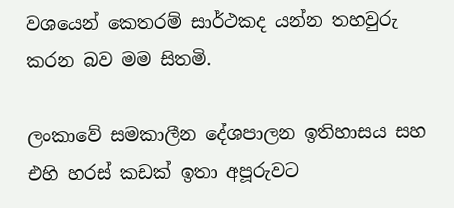වශයෙන් කෙතරම් සාර්ථකද යන්න තහවුරු කරන බව මම සිතමි.

ලංකාවේ සමකාලීන දේශපාලන ඉතිහාසය සහ එහි හරස් කඩක් ඉතා අපූරුවට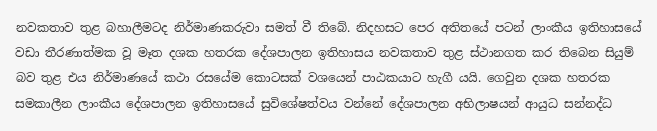නවකතාව තුළ බහාලීමටද නිර්මාණකරුවා සමත් වී තිබේ. නිදහසට පෙර අතිතයේ පටන් ලාංකීය ඉතිහාසයේ වඩා තීරණාත්මක වූ මෑත දශක හතරක දේශපාලන ඉතිහාසය නවකතාව තුළ ස්ථානගත කර තිබෙන සියුම් බව තුළ එය නිර්මාණයේ කථා රසයේම කොටසක් වශයෙන් පාඨකයාට හැගී යයි. ගෙවුන දශක හතරක සමකාලීන ලාංකීය දේශපාලන ඉතිහාසයේ සුවිශේෂත්වය වන්නේ දේශපාලන අභිලාෂයන් ආයුධ සන්නද්ධ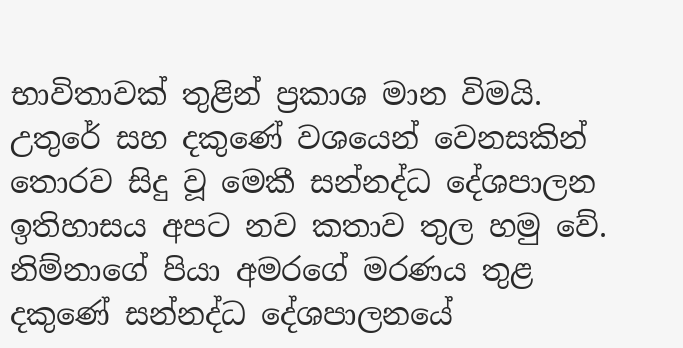භාවිතාවක් තුළින් ප්‍රකාශ මාන විමයි. උතුරේ සහ දකුණේ වශයෙන් වෙනසකින් තොරව සිදු වූ මෙකී සන්නද්ධ දේශපාලන ඉතිහාසය අපට නව කතාව තුල හමු වේ. නිම්නාගේ පියා අමරගේ මරණය තුළ දකුණේ සන්නද්ධ දේශපාලනයේ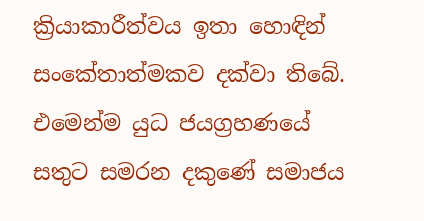ක්‍රියාකාරීත්වය ඉතා හොඳින් සංකේතාත්මකව දක්වා තිබේ. එමෙන්ම යුධ ජයග්‍රහණයේ සතුට සමරන දකුණේ සමාජය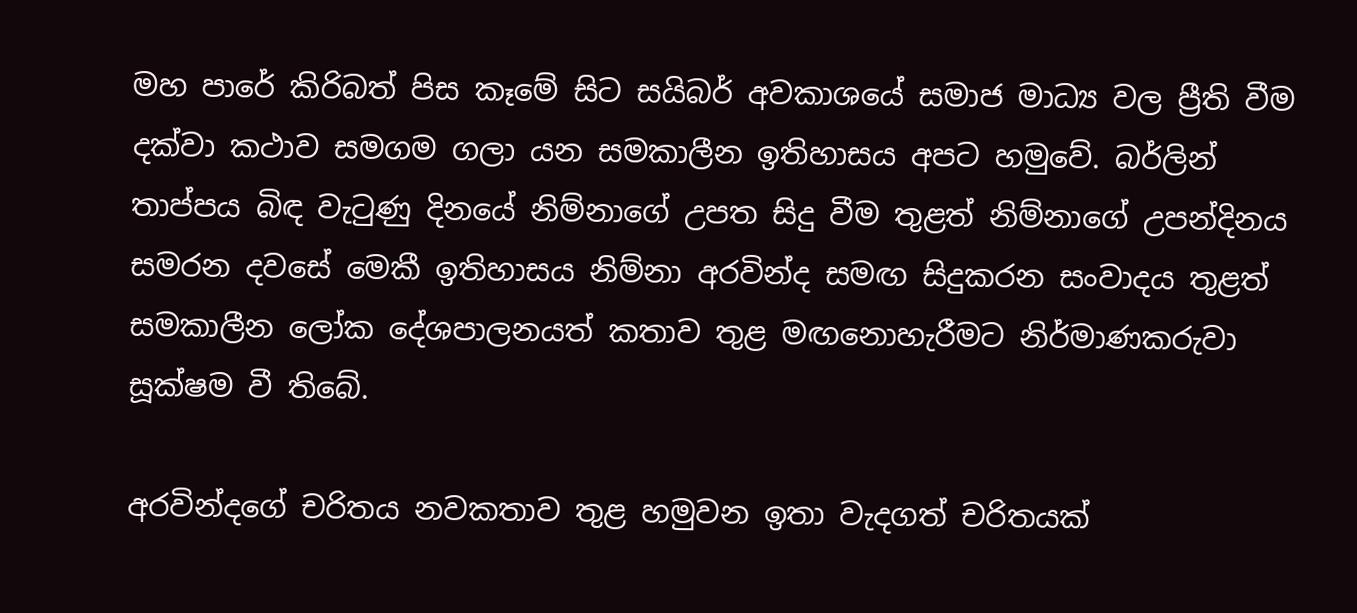මහ පාරේ කිරිබත් පිස කෑමේ සිට සයිබර් අවකාශයේ සමාජ මාධ්‍ය වල ප්‍රීති වීම දක්වා කථාව සමගම ගලා යන සමකාලීන ඉතිහාසය අපට හමුවේ. බර්ලින් තාප්පය බිඳ වැටුණු දිනයේ නිම්නාගේ උපත සිදු වීම තුළත් නිම්නාගේ උපන්දිනය සමරන දවසේ මෙකී ඉතිහාසය නිම්නා අරවින්ද සමඟ සිදුකරන සංවාදය තුළත් සමකාලීන ලෝක දේශපාලනයත් කතාව තුළ මඟනොහැරීමට නිර්මාණකරුවා සූක්ෂම වී තිබේ.

අරවින්දගේ චරිතය නවකතාව තුළ හමුවන ඉතා වැදගත් චරිතයක්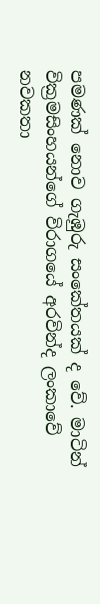පමණක් නොව ගැඹුරු සංකේතයක් ද වේ. මාටින් වික්‍රමසිංහයන්ගේ විරාගයේ අරවින්ද ලංකාවේ නවකතා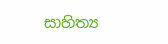සාහිත්‍ය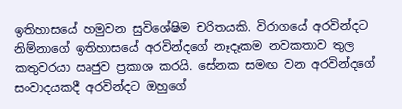ඉතිහාසයේ හමුවන සුවිශේෂිම චරිතයකි. විරාගයේ අරවින්දට නිම්නාගේ ඉතිහාසයේ අරවින්දගේ නෑදෑකම නවකතාව තුල කතුවරයා ඍජුව ප්‍රකාශ කරයි. සේනක සමඟ වන අරවින්දගේ සංවාදයකදී අරවින්දට ඔහුගේ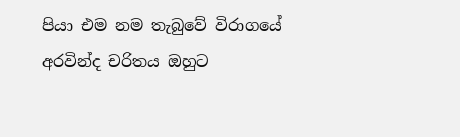පියා එම නම තැබුවේ විරාගයේ අරවින්ද චරිතය ඔහුට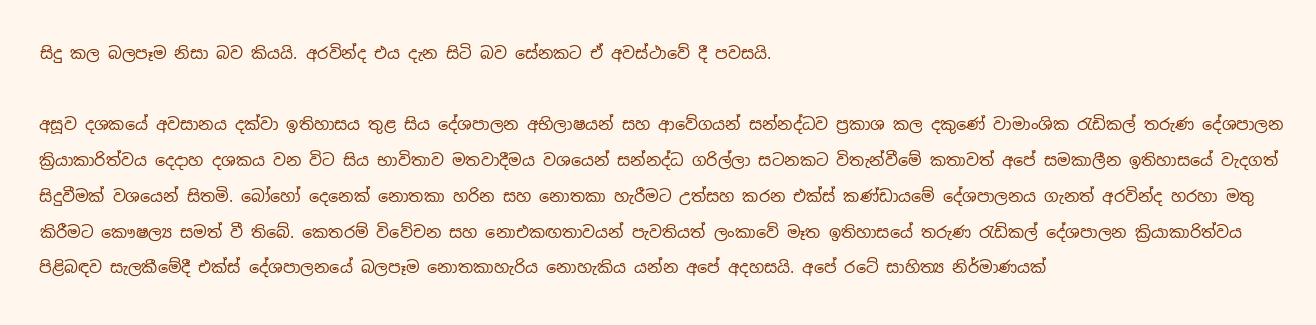සිදු කල බලපෑම නිසා බව කියයි. අරවින්ද එය දැන සිටි බව සේනකට ඒ අවස්ථාවේ දී පවසයි.

අසූව දශකයේ අවසානය දක්වා ඉතිහාසය තුළ සිය දේශපාලන අභිලාෂයන් සහ ආවේගයන් සන්නද්ධව ප්‍රකාශ කල දකුණේ වාමාංශික රැඩිකල් තරුණ දේශපාලන ක්‍රියාකාරිත්වය දෙදාහ දශකය වන විට සිය භාවිතාව මතවාදීමය වශයෙන් සන්නද්ධ ගරිල්ලා සටනකට විතැන්වීමේ කතාවත් අපේ සමකාලීන ඉතිහාසයේ වැදගත් සිදුවීමක් වශයෙන් සිතමි. බෝහෝ දෙනෙක් නොතකා හරින සහ නොතකා හැරීමට උත්සහ කරන එක්ස් කණ්ඩායමේ දේශපාලනය ගැනත් අරවින්ද හරහා මතු කිරීමට කෞෂල්‍ය සමත් වී තිබේ. කෙතරම් විවේචන සහ නොඑකඟතාවයන් පැවතියත් ලංකාවේ මෑත ඉතිහාසයේ තරුණ රැඩිකල් දේශපාලන ක්‍රියාකාරිත්වය පිළිබඳව සැලකීමේදී එක්ස් දේශපාලනයේ බලපෑම නොතකාහැරිය නොහැකිය යන්න අපේ අදහසයි. අපේ රටේ සාහිත්‍ය නිර්මාණයක්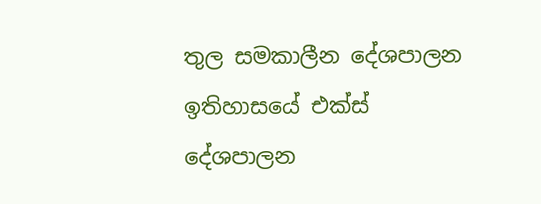තුල සමකාලීන දේශපාලන ඉතිහාසයේ එක්ස් දේශපාලන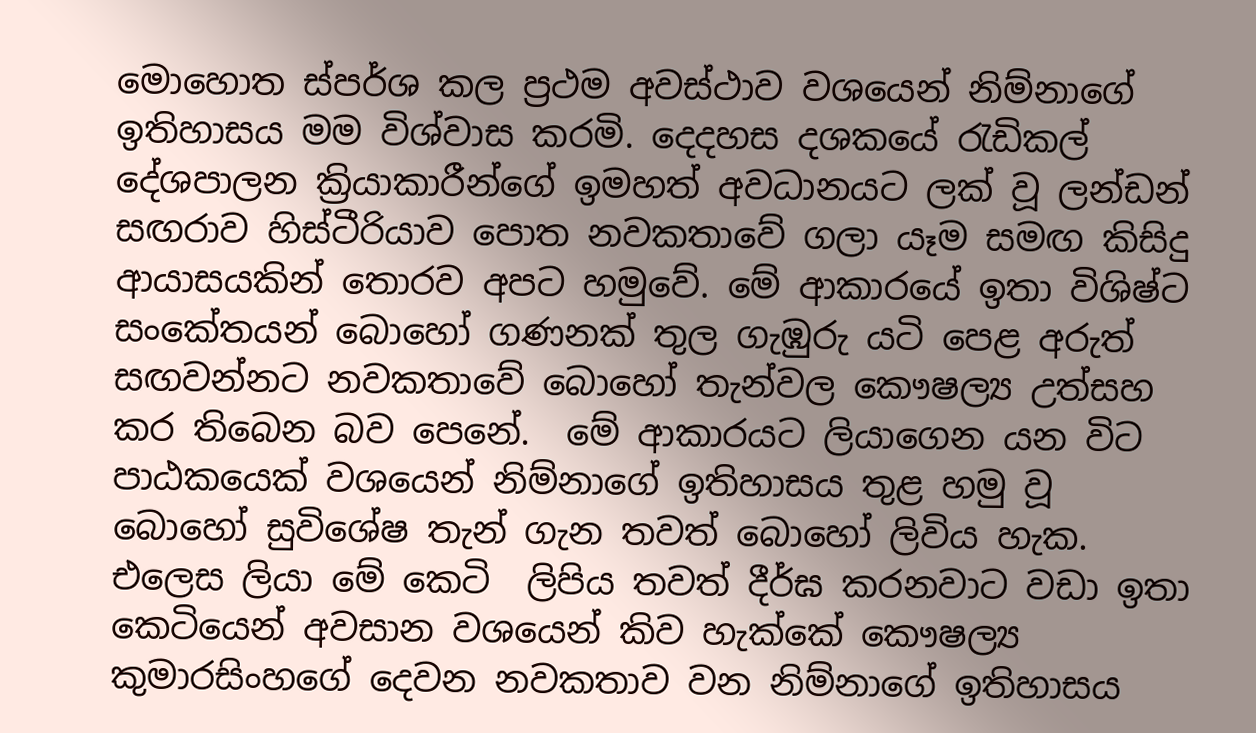මොහොත ස්පර්ශ කල ප්‍රථම අවස්ථාව වශයෙන් නිම්නාගේ ඉතිහාසය මම විශ්වාස කරමි. දෙදහස දශකයේ රැඩිකල් දේශපාලන ක්‍රියාකාරීන්ගේ ඉමහත් අවධානයට ලක් වූ ලන්ඩන් සඟරාව හිස්ටීරියාව පොත නවකතාවේ ගලා යෑම සමඟ කිසිදු ආයාසයකින් තොරව අපට හමුවේ. මේ ආකාරයේ ඉතා විශිෂ්ට සංකේතයන් බොහෝ ගණනක් තුල ගැඹුරු යටි පෙළ අරුත් සඟවන්නට නවකතාවේ බොහෝ තැන්වල කෞෂල්‍ය උත්සහ කර තිබෙන බව පෙනේ.  මේ ආකාරයට ලියාගෙන යන විට පාඨකයෙක් වශයෙන් නිම්නාගේ ඉතිහාසය තුළ හමු වූ බොහෝ සුවිශේෂ තැන් ගැන තවත් බොහෝ ලිවිය හැක. එලෙස ලියා මේ කෙටි  ලිපිය තවත් දීර්ඝ කරනවාට වඩා ඉතා කෙටියෙන් අවසාන වශයෙන් කිව හැක්කේ කෞෂල්‍ය කුමාරසිංහගේ දෙවන නවකතාව වන නිම්නාගේ ඉතිහාසය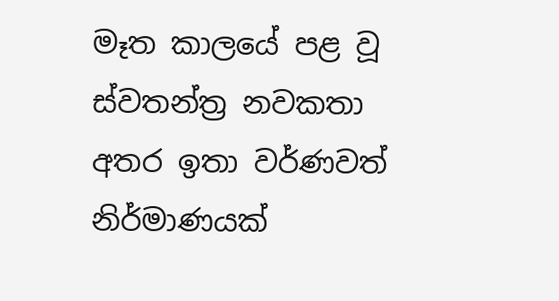මෑත කාලයේ පළ වූ ස්වතන්ත්‍ර නවකතා අතර ඉතා වර්ණවත් නිර්මාණයක්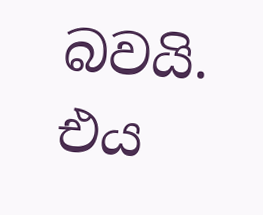බවයි. එය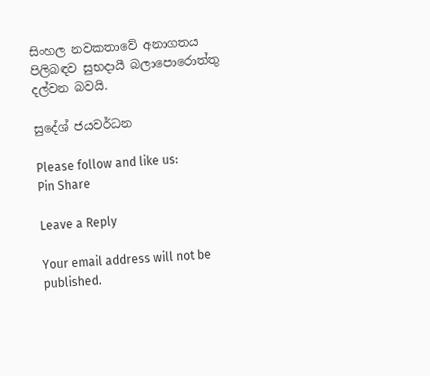සිංහල නවකතාවේ අනාගතය පිලිබඳව සුභදායී බලාපොරොත්තු දල්වන බවයි.

සුදේශ් ජයවර්ධන

Please follow and like us:
Pin Share

Leave a Reply

Your email address will not be published.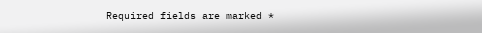Required fields are marked *